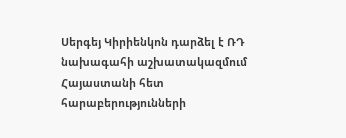Սերգեյ Կիրիենկոն դարձել է ՌԴ նախագահի աշխատակազմում Հայաստանի հետ հարաբերությունների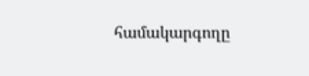համակարգողը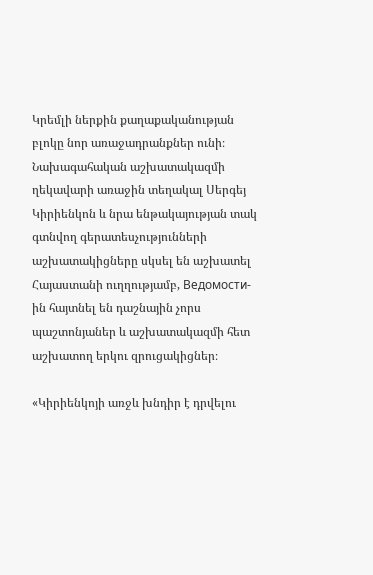Կրեմլի ներքին քաղաքականության բլոկը նոր առաջադրանքներ ունի։ Նախագահական աշխատակազմի ղեկավարի առաջին տեղակալ Սերգեյ Կիրիենկոն և նրա ենթակայության տակ գտնվող գերատեսչությունների աշխատակիցները սկսել են աշխատել Հայաստանի ուղղությամբ, Ведомости-ին հայտնել են դաշնային չորս պաշտոնյաներ և աշխատակազմի հետ աշխատող երկու զրուցակիցներ։

«Կիրիենկոյի առջև խնդիր է դրվելու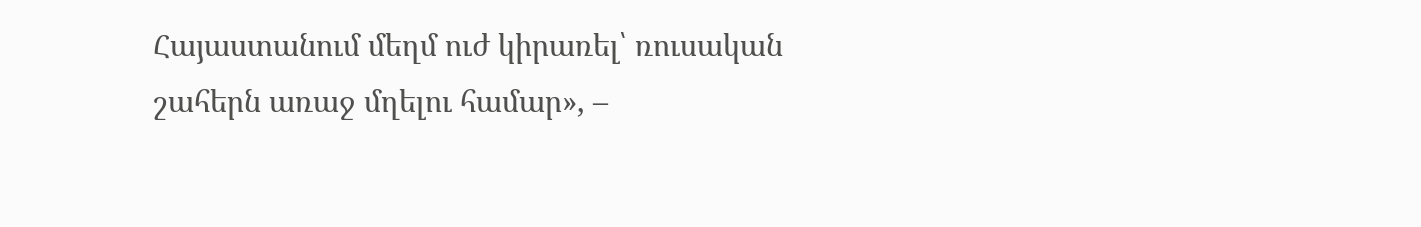Հայաստանում մեղմ ուժ կիրառել՝ ռուսական շահերն առաջ մղելու համար», –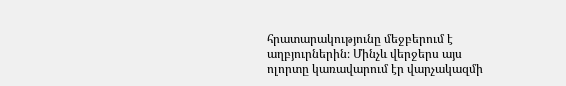հրատարակությունը մեջբերում է աղբյուրներին։ Մինչև վերջերս այս ոլորտը կառավարում էր վարչակազմի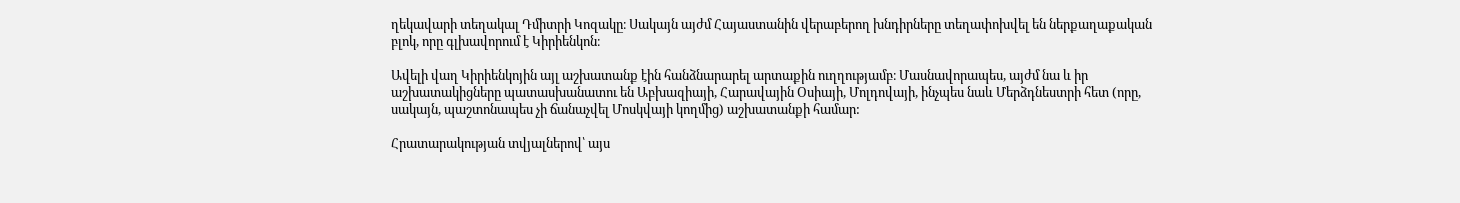ղեկավարի տեղակալ Դմիտրի Կոզակը։ Սակայն այժմ Հայաստանին վերաբերող խնդիրները տեղափոխվել են ներքաղաքական բլոկ, որը գլխավորում է Կիրիենկոն։

Ավելի վաղ Կիրիենկոյին այլ աշխատանք էին հանձնարարել արտաքին ուղղությամբ։ Մասնավորապես, այժմ նա և իր աշխատակիցները պատասխանատու են Աբխազիայի, Հարավային Օսիայի, Մոլդովայի, ինչպես նաև Մերձդնեստրի հետ (որը, սակայն, պաշտոնապես չի ճանաչվել Մոսկվայի կողմից) աշխատանքի համար:

Հրատարակության տվյալներով՝ այս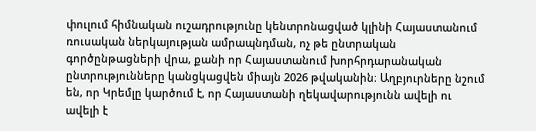փուլում հիմնական ուշադրությունը կենտրոնացված կլինի Հայաստանում ռուսական ներկայության ամրապնդման, ոչ թե ընտրական գործընթացների վրա, քանի որ Հայաստանում խորհրդարանական ընտրությունները կանցկացվեն միայն 2026 թվականին։ Աղբյուրները նշում են, որ Կրեմլը կարծում է, որ Հայաստանի ղեկավարությունն ավելի ու ավելի է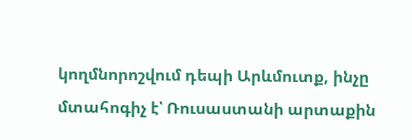կողմնորոշվում դեպի Արևմուտք, ինչը մտահոգիչ է՝ Ռուսաստանի արտաքին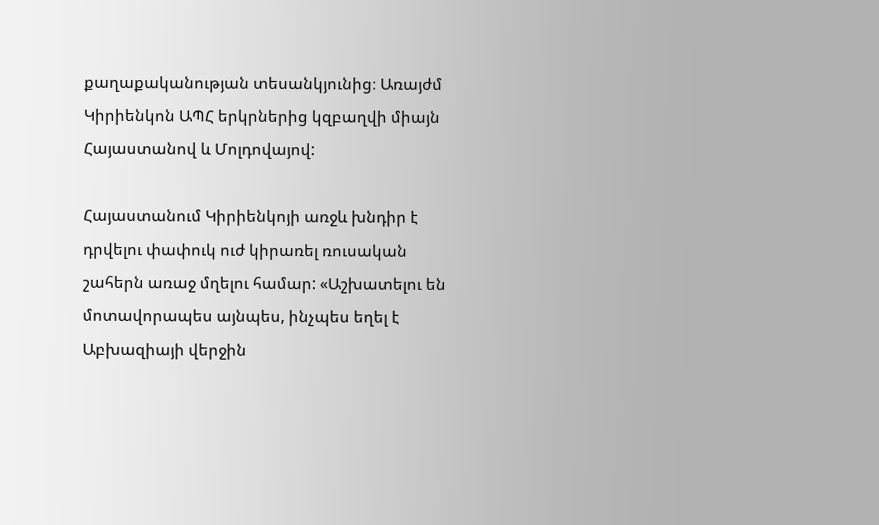քաղաքականության տեսանկյունից։ Առայժմ Կիրիենկոն ԱՊՀ երկրներից կզբաղվի միայն Հայաստանով և Մոլդովայով:

Հայաստանում Կիրիենկոյի առջև խնդիր է դրվելու փափուկ ուժ կիրառել ռուսական շահերն առաջ մղելու համար: «Աշխատելու են մոտավորապես այնպես, ինչպես եղել է Աբխազիայի վերջին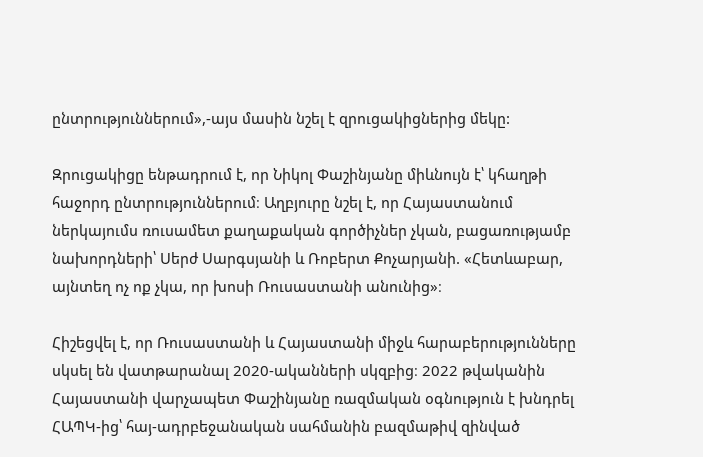ընտրություններում»,-այս մասին նշել է զրուցակիցներից մեկը:

Զրուցակիցը ենթադրում է, որ Նիկոլ Փաշինյանը միևնույն է՝ կհաղթի հաջորդ ընտրություններում։ Աղբյուրը նշել է, որ Հայաստանում ներկայումս ռուսամետ քաղաքական գործիչներ չկան, բացառությամբ նախորդների՝ Սերժ Սարգսյանի և Ռոբերտ Քոչարյանի. «Հետևաբար, այնտեղ ոչ ոք չկա, որ խոսի Ռուսաստանի անունից»։

Հիշեցվել է, որ Ռուսաստանի և Հայաստանի միջև հարաբերությունները սկսել են վատթարանալ 2020-ականների սկզբից։ 2022 թվականին Հայաստանի վարչապետ Փաշինյանը ռազմական օգնություն է խնդրել ՀԱՊԿ-ից՝ հայ-ադրբեջանական սահմանին բազմաթիվ զինված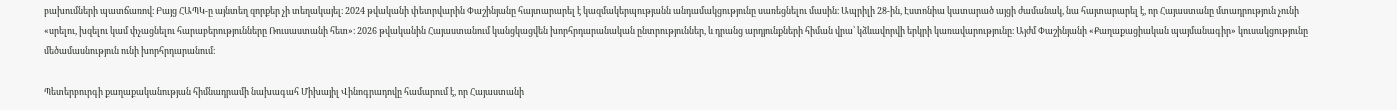բախումների պատճառով։ Բայց ՀԱՊԿ-ը այնտեղ զորքեր չի տեղակայել։ 2024 թվականի փետրվարին Փաշինյանը հայտարարել է կազմակերպությանն անդամակցությունը սառեցնելու մասին։ Ապրիլի 28-ին, Էստոնիա կատարած այցի ժամանակ, նա հայտարարել է, որ Հայաստանը մտադրություն չունի «սրելու, խզելու կամ փչացնելու հարաբերությունները Ռուսաստանի հետ»։ 2026 թվականին Հայաստանում կանցկացվեն խորհրդարանական ընտրություններ, և դրանց արդյունքների հիման վրա՝ կձևավորվի երկրի կառավարությունը։ Այժմ Փաշինյանի «Քաղաքացիական պայմանագիր» կուսակցությունը մեծամասնություն ունի խորհրդարանում։

Պետերբուրգի քաղաքականության հիմնադրամի նախագահ Միխայիլ Վինոգրադովը համարում է, որ Հայաստանի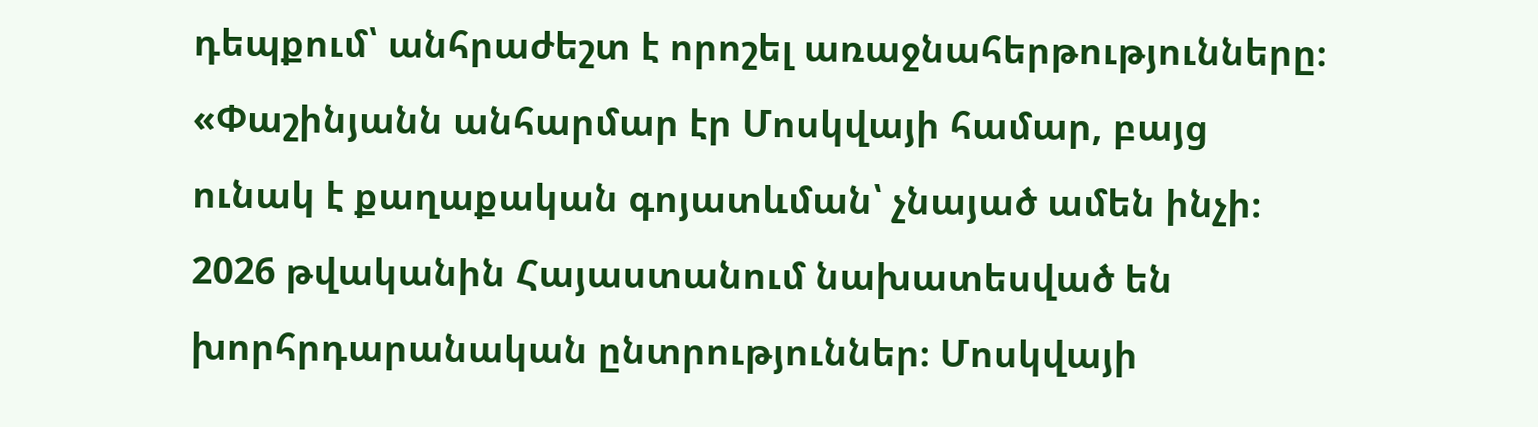դեպքում՝ անհրաժեշտ է որոշել առաջնահերթությունները։ «Փաշինյանն անհարմար էր Մոսկվայի համար, բայց ունակ է քաղաքական գոյատևման՝ չնայած ամեն ինչի։ 2026 թվականին Հայաստանում նախատեսված են խորհրդարանական ընտրություններ։ Մոսկվայի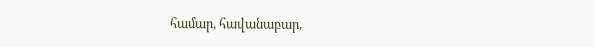համար, հավանաբար,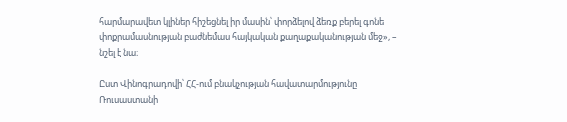հարմարավետ կլիներ հիշեցնել իր մասին՝ փորձելով ձեռք բերել գոնե փոքրամասնության բաժնեմաս հայկական քաղաքականության մեջ», – նշել է նա։

Ըստ Վինոգրադովի՝ ՀՀ-ում բնակչության հավատարմությունը Ռուսաստանի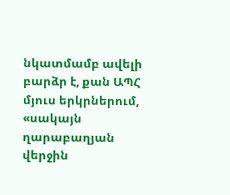նկատմամբ ավելի բարձր է, քան ԱՊՀ մյուս երկրներում, «սակայն ղարաբաղյան վերջին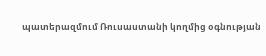պատերազմում Ռուսաստանի կողմից օգնության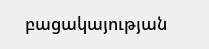բացակայության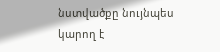նստվածքը նույնպես կարող է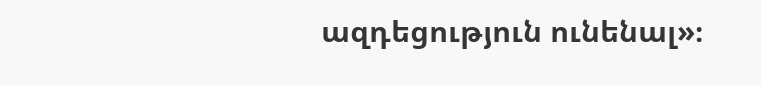ազդեցություն ունենալ»։